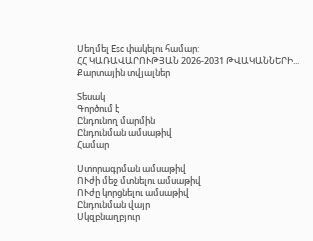Սեղմել Esc փակելու համար:
ՀՀ ԿԱՌԱՎԱՐՈՒԹՅԱՆ 2026-2031 ԹՎԱԿԱՆՆԵՐԻ...
Քարտային տվյալներ

Տեսակ
Գործում է
Ընդունող մարմին
Ընդունման ամսաթիվ
Համար

Ստորագրման ամսաթիվ
ՈՒժի մեջ մտնելու ամսաթիվ
ՈՒժը կորցնելու ամսաթիվ
Ընդունման վայր
Սկզբնաղբյուր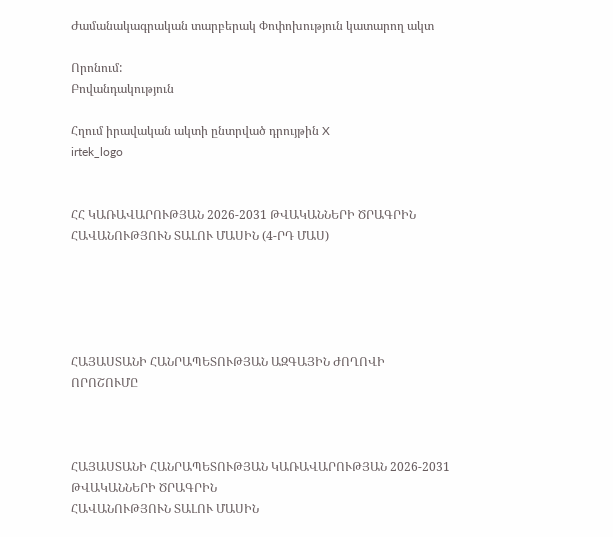Ժամանակագրական տարբերակ Փոփոխություն կատարող ակտ

Որոնում:
Բովանդակություն

Հղում իրավական ակտի ընտրված դրույթին X
irtek_logo


ՀՀ ԿԱՌԱՎԱՐՈՒԹՅԱՆ 2026-2031 ԹՎԱԿԱՆՆԵՐԻ ԾՐԱԳՐԻՆ ՀԱՎԱՆՈՒԹՅՈՒՆ ՏԱԼՈՒ ՄԱՍԻՆ (4-ՐԴ ՄԱՍ)





ՀԱՅԱՍՏԱՆԻ ՀԱՆՐԱՊԵՏՈՒԹՅԱՆ ԱԶԳԱՅԻՆ ԺՈՂՈՎԻ
ՈՐՈՇՈՒՄԸ



ՀԱՅԱՍՏԱՆԻ ՀԱՆՐԱՊԵՏՈՒԹՅԱՆ ԿԱՌԱՎԱՐՈՒԹՅԱՆ 2026-2031 ԹՎԱԿԱՆՆԵՐԻ ԾՐԱԳՐԻՆ
ՀԱՎԱՆՈՒԹՅՈՒՆ ՏԱԼՈՒ ՄԱՍԻՆ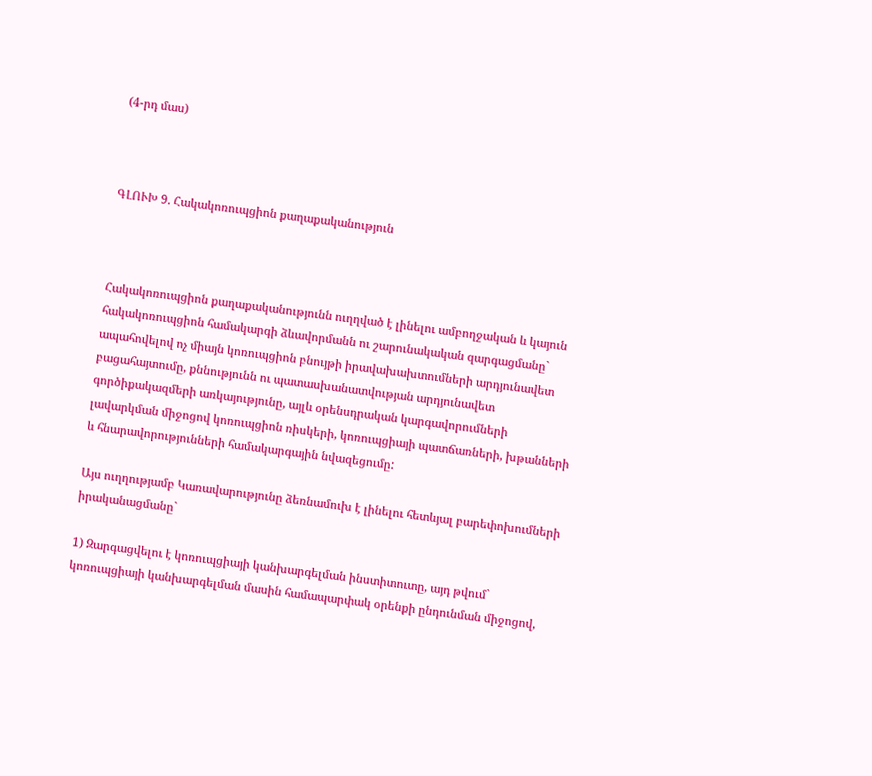(4-րդ մաս)



ԳԼՈՒԽ 9. Հակակոռուպցիոն քաղաքականություն



Հակակոռուպցիոն քաղաքականությունն ուղղված է լինելու ամբողջական և կայուն հակակոռուպցիոն համակարգի ձևավորմանն ու շարունակական զարգացմանը` ապահովելով ոչ միայն կոռուպցիոն բնույթի իրավախախտումների արդյունավետ բացահայտումը, քննությունն ու պատասխանատվության արդյունավետ գործիքակազմերի առկայությունը, այլև օրենսդրական կարգավորումների լավարկման միջոցով կոռուպցիոն ռիսկերի, կոռուպցիայի պատճառների, խթանների և հնարավորությունների համակարգային նվազեցումը:

Այս ուղղությամբ Կառավարությունը ձեռնամուխ է լինելու հետևյալ բարեփոխումների իրականացմանը`

1) Զարգացվելու է կոռուպցիայի կանխարգելման ինստիտուտը, այդ թվում` կոռուպցիայի կանխարգելման մասին համապարփակ օրենքի ընդունման միջոցով,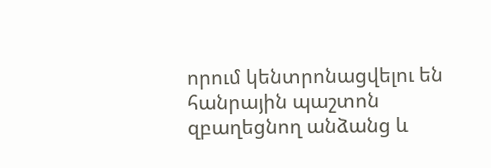որում կենտրոնացվելու են հանրային պաշտոն զբաղեցնող անձանց և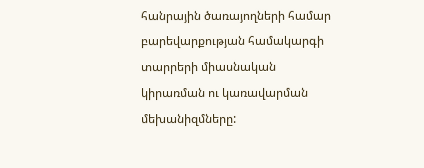հանրային ծառայողների համար բարեվարքության համակարգի տարրերի միասնական կիրառման ու կառավարման մեխանիզմները: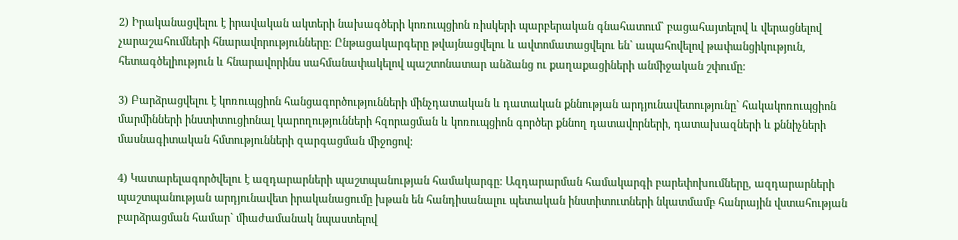2) Իրականացվելու է իրավական ակտերի նախագծերի կոռուպցիոն ռիսկերի պարբերական գնահատում` բացահայտելով և վերացնելով չարաշահումների հնարավորությունները: Ընթացակարգերը թվայնացվելու և ավտոմատացվելու են` ապահովելով թափանցիկություն, հետագծելիություն և հնարավորինս սահմանափակելով պաշտոնատար անձանց ու քաղաքացիների անմիջական շփումը:

3) Բարձրացվելու է կոռուպցիոն հանցագործությունների մինչդատական և դատական քննության արդյունավետությունը` հակակոռուպցիոն մարմինների ինստիտուցիոնալ կարողությունների հզորացման և կոռուպցիոն գործեր քննող դատավորների, դատախազների և քննիչների մասնագիտական հմտությունների զարգացման միջոցով:

4) Կատարելագործվելու է ազդարարների պաշտպանության համակարգը: Ազդարարման համակարգի բարեփոխումները, ազդարարների պաշտպանության արդյունավետ իրականացումը խթան են հանդիսանալու պետական ինստիտուտների նկատմամբ հանրային վստահության բարձրացման համար` միաժամանակ նպաստելով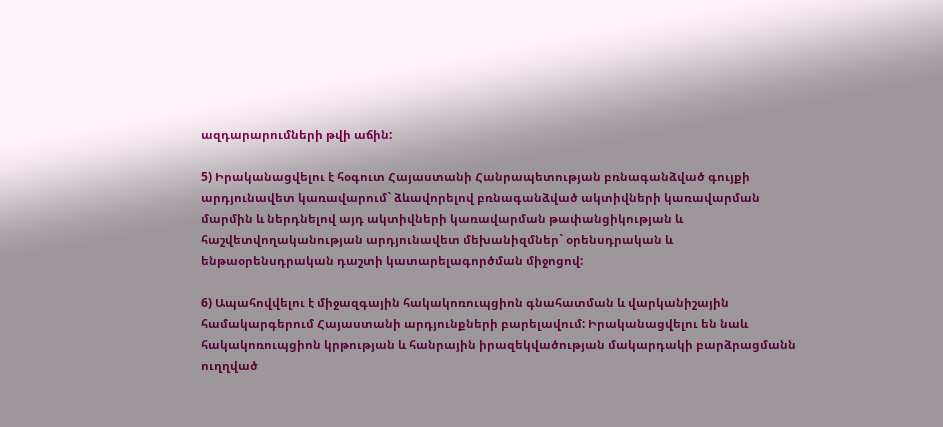ազդարարումների թվի աճին:

5) Իրականացվելու է հօգուտ Հայաստանի Հանրապետության բռնագանձված գույքի արդյունավետ կառավարում` ձևավորելով բռնագանձված ակտիվների կառավարման մարմին և ներդնելով այդ ակտիվների կառավարման թափանցիկության և հաշվետվողականության արդյունավետ մեխանիզմներ` օրենսդրական և ենթաօրենսդրական դաշտի կատարելագործման միջոցով:

6) Ապահովվելու է միջազգային հակակոռուպցիոն գնահատման և վարկանիշային համակարգերում Հայաստանի արդյունքների բարելավում: Իրականացվելու են նաև հակակոռուպցիոն կրթության և հանրային իրազեկվածության մակարդակի բարձրացմանն ուղղված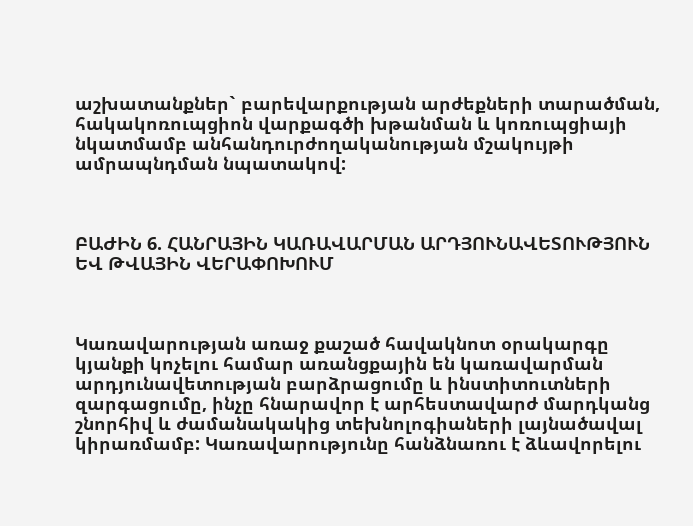աշխատանքներ` բարեվարքության արժեքների տարածման, հակակոռուպցիոն վարքագծի խթանման և կոռուպցիայի նկատմամբ անհանդուրժողականության մշակույթի ամրապնդման նպատակով:



ԲԱԺԻՆ 6. ՀԱՆՐԱՅԻՆ ԿԱՌԱՎԱՐՄԱՆ ԱՐԴՅՈՒՆԱՎԵՏՈՒԹՅՈՒՆ ԵՎ ԹՎԱՅԻՆ ՎԵՐԱՓՈԽՈՒՄ



Կառավարության առաջ քաշած հավակնոտ օրակարգը կյանքի կոչելու համար առանցքային են կառավարման արդյունավետության բարձրացումը և ինստիտուտների զարգացումը, ինչը հնարավոր է արհեստավարժ մարդկանց շնորհիվ և ժամանակակից տեխնոլոգիաների լայնածավալ կիրառմամբ: Կառավարությունը հանձնառու է ձևավորելու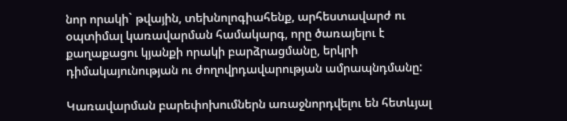նոր որակի` թվային, տեխնոլոգիահենք, արհեստավարժ ու օպտիմալ կառավարման համակարգ, որը ծառայելու է քաղաքացու կյանքի որակի բարձրացմանը, երկրի դիմակայունության ու ժողովրդավարության ամրապնդմանը:

Կառավարման բարեփոխումներն առաջնորդվելու են հետևյալ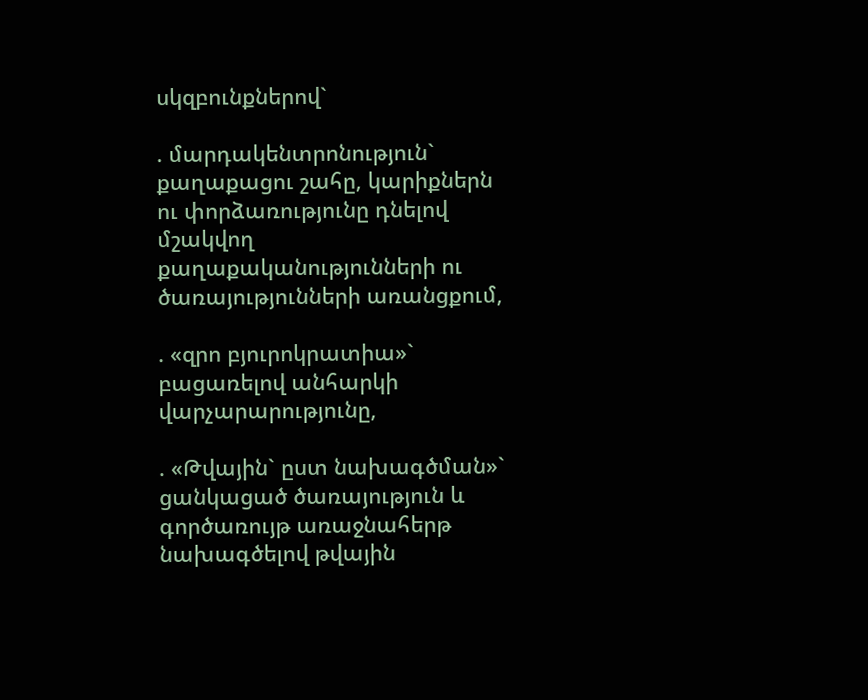սկզբունքներով`

. մարդակենտրոնություն` քաղաքացու շահը, կարիքներն ու փորձառությունը դնելով մշակվող քաղաքականությունների ու ծառայությունների առանցքում,

. «զրո բյուրոկրատիա»` բացառելով անհարկի վարչարարությունը,

. «Թվային` ըստ նախագծման»` ցանկացած ծառայություն և գործառույթ առաջնահերթ նախագծելով թվային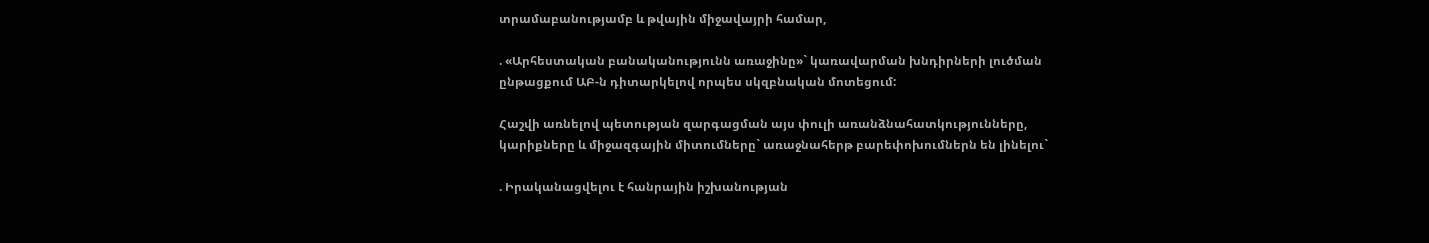տրամաբանությամբ և թվային միջավայրի համար,

. «Արհեստական բանականությունն առաջինը»` կառավարման խնդիրների լուծման ընթացքում ԱԲ-ն դիտարկելով որպես սկզբնական մոտեցում:

Հաշվի առնելով պետության զարգացման այս փուլի առանձնահատկությունները, կարիքները և միջազգային միտումները` առաջնահերթ բարեփոխումներն են լինելու`

. Իրականացվելու է հանրային իշխանության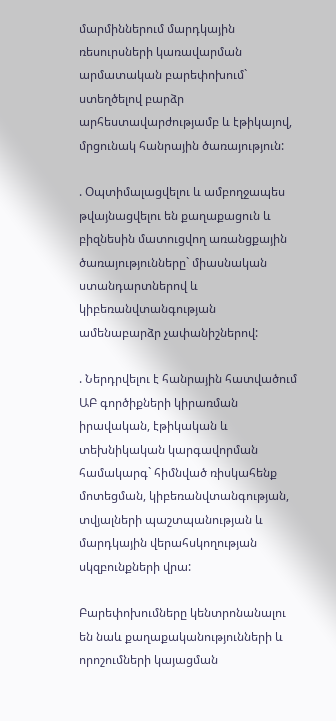մարմիններում մարդկային ռեսուրսների կառավարման արմատական բարեփոխում` ստեղծելով բարձր արհեստավարժությամբ և էթիկայով, մրցունակ հանրային ծառայություն:

. Օպտիմալացվելու և ամբողջապես թվայնացվելու են քաղաքացուն և բիզնեսին մատուցվող առանցքային ծառայությունները` միասնական ստանդարտներով և կիբեռանվտանգության ամենաբարձր չափանիշներով:

. Ներդրվելու է հանրային հատվածում ԱԲ գործիքների կիրառման իրավական, էթիկական և տեխնիկական կարգավորման համակարգ` հիմնված ռիսկահենք մոտեցման, կիբեռանվտանգության, տվյալների պաշտպանության և մարդկային վերահսկողության սկզբունքների վրա:

Բարեփոխումները կենտրոնանալու են նաև քաղաքականությունների և որոշումների կայացման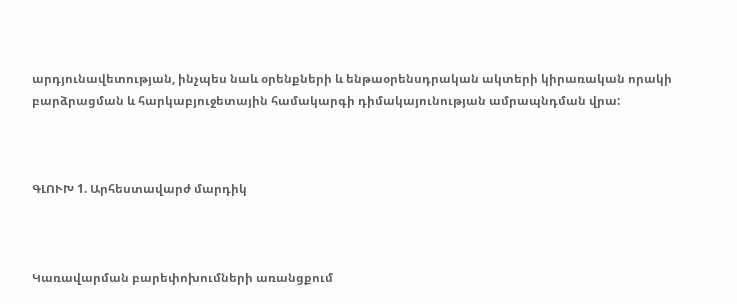արդյունավետության, ինչպես նաև օրենքների և ենթաօրենսդրական ակտերի կիրառական որակի բարձրացման և հարկաբյուջետային համակարգի դիմակայունության ամրապնդման վրա:



ԳԼՈՒԽ 1. Արհեստավարժ մարդիկ



Կառավարման բարեփոխումների առանցքում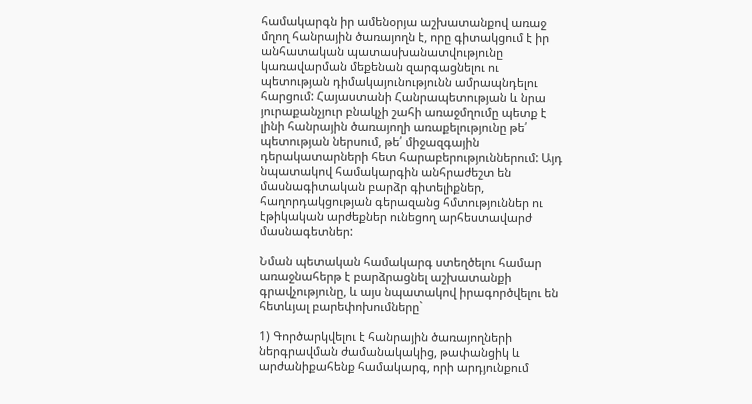համակարգն իր ամենօրյա աշխատանքով առաջ մղող հանրային ծառայողն է, որը գիտակցում է իր անհատական պատասխանատվությունը կառավարման մեքենան զարգացնելու ու պետության դիմակայունությունն ամրապնդելու հարցում: Հայաստանի Հանրապետության և նրա յուրաքանչյուր բնակչի շահի առաջմղումը պետք է լինի հանրային ծառայողի առաքելությունը թե՛ պետության ներսում, թե՛ միջազգային դերակատարների հետ հարաբերություններում: Այդ նպատակով համակարգին անհրաժեշտ են մասնագիտական բարձր գիտելիքներ, հաղորդակցության գերազանց հմտություններ ու էթիկական արժեքներ ունեցող արհեստավարժ մասնագետներ:

Նման պետական համակարգ ստեղծելու համար առաջնահերթ է բարձրացնել աշխատանքի գրավչությունը, և այս նպատակով իրագործվելու են հետևյալ բարեփոխումները`

1) Գործարկվելու է հանրային ծառայողների ներգրավման ժամանակակից, թափանցիկ և արժանիքահենք համակարգ, որի արդյունքում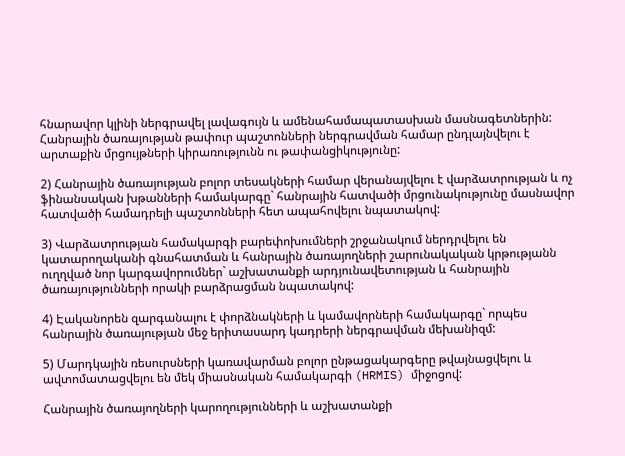հնարավոր կլինի ներգրավել լավագույն և ամենահամապատասխան մասնագետներին: Հանրային ծառայության թափուր պաշտոնների ներգրավման համար ընդլայնվելու է արտաքին մրցույթների կիրառությունն ու թափանցիկությունը:

2) Հանրային ծառայության բոլոր տեսակների համար վերանայվելու է վարձատրության և ոչ ֆինանսական խթանների համակարգը` հանրային հատվածի մրցունակությունը մասնավոր հատվածի համադրելի պաշտոնների հետ ապահովելու նպատակով:

3) Վարձատրության համակարգի բարեփոխումների շրջանակում ներդրվելու են կատարողականի գնահատման և հանրային ծառայողների շարունակական կրթությանն ուղղված նոր կարգավորումներ` աշխատանքի արդյունավետության և հանրային ծառայությունների որակի բարձրացման նպատակով:

4) Էականորեն զարգանալու է փորձնակների և կամավորների համակարգը` որպես հանրային ծառայության մեջ երիտասարդ կադրերի ներգրավման մեխանիզմ:

5) Մարդկային ռեսուրսների կառավարման բոլոր ընթացակարգերը թվայնացվելու և ավտոմատացվելու են մեկ միասնական համակարգի (HRMIS) միջոցով:

Հանրային ծառայողների կարողությունների և աշխատանքի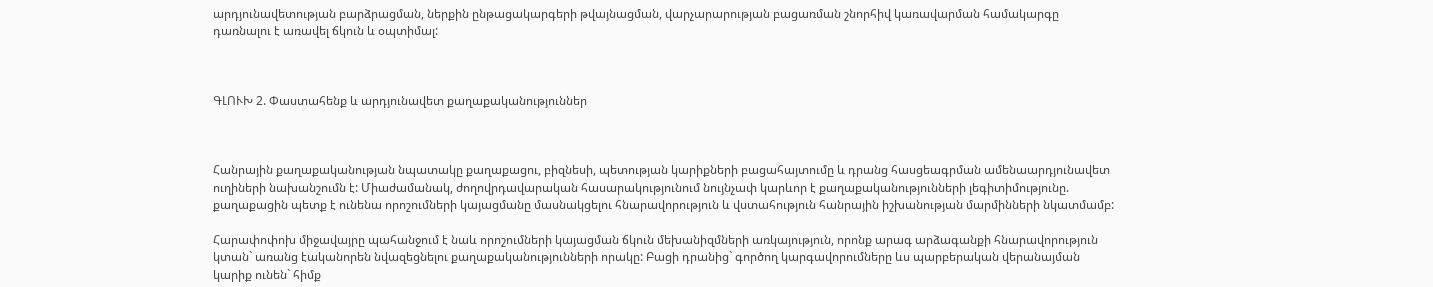արդյունավետության բարձրացման, ներքին ընթացակարգերի թվայնացման, վարչարարության բացառման շնորհիվ կառավարման համակարգը դառնալու է առավել ճկուն և օպտիմալ:



ԳԼՈՒԽ 2. Փաստահենք և արդյունավետ քաղաքականություններ



Հանրային քաղաքականության նպատակը քաղաքացու, բիզնեսի, պետության կարիքների բացահայտումը և դրանց հասցեագրման ամենաարդյունավետ ուղիների նախանշումն է: Միաժամանակ, ժողովրդավարական հասարակությունում նույնչափ կարևոր է քաղաքականությունների լեգիտիմությունը. քաղաքացին պետք է ունենա որոշումների կայացմանը մասնակցելու հնարավորություն և վստահություն հանրային իշխանության մարմինների նկատմամբ:

Հարափոփոխ միջավայրը պահանջում է նաև որոշումների կայացման ճկուն մեխանիզմների առկայություն, որոնք արագ արձագանքի հնարավորություն կտան` առանց էականորեն նվազեցնելու քաղաքականությունների որակը: Բացի դրանից` գործող կարգավորումները ևս պարբերական վերանայման կարիք ունեն` հիմք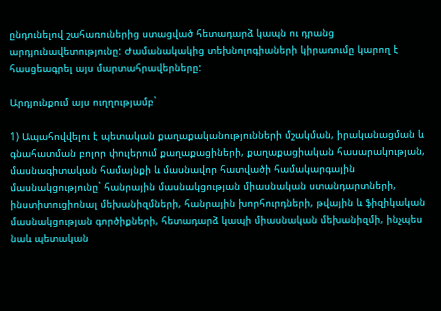ընդունելով շահառուներից ստացված հետադարձ կապն ու դրանց արդյունավետությունը: Ժամանակակից տեխնոլոգիաների կիրառումը կարող է հասցեագրել այս մարտահրավերները:

Արդյունքում այս ուղղությամբ`

1) Ապահովվելու է պետական քաղաքականությունների մշակման, իրականացման և գնահատման բոլոր փուլերում քաղաքացիների, քաղաքացիական հասարակության, մասնագիտական համայնքի և մասնավոր հատվածի համակարգային մասնակցությունը` հանրային մասնակցության միասնական ստանդարտների, ինստիտուցիոնալ մեխանիզմների, հանրային խորհուրդների, թվային և ֆիզիկական մասնակցության գործիքների, հետադարձ կապի միասնական մեխանիզմի, ինչպես նաև պետական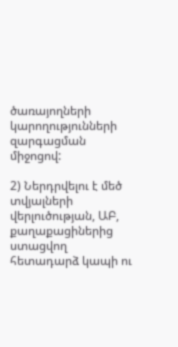ծառայողների կարողությունների զարգացման միջոցով:

2) Ներդրվելու է մեծ տվյալների վերլուծության, ԱԲ, քաղաքացիներից ստացվող հետադարձ կապի ու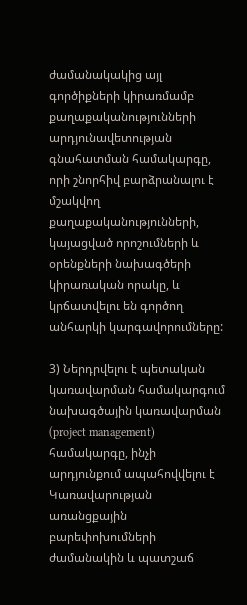ժամանակակից այլ գործիքների կիրառմամբ քաղաքականությունների արդյունավետության գնահատման համակարգը, որի շնորհիվ բարձրանալու է մշակվող քաղաքականությունների, կայացված որոշումների և օրենքների նախագծերի կիրառական որակը, և կրճատվելու են գործող անհարկի կարգավորումները:

3) Ներդրվելու է պետական կառավարման համակարգում նախագծային կառավարման (project management) համակարգը, ինչի արդյունքում ապահովվելու է Կառավարության առանցքային բարեփոխումների ժամանակին և պատշաճ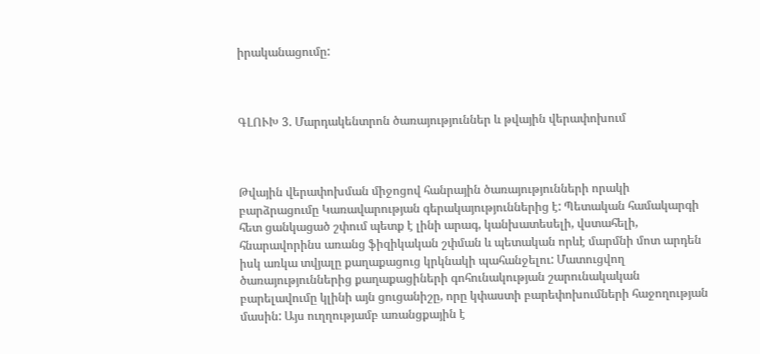իրականացումը:



ԳԼՈՒԽ 3. Մարդակենտրոն ծառայություններ և թվային վերափոխում



Թվային վերափոխման միջոցով հանրային ծառայությունների որակի բարձրացումը Կառավարության գերակայություններից է: Պետական համակարգի հետ ցանկացած շփում պետք է լինի արագ, կանխատեսելի, վստահելի, հնարավորինս առանց ֆիզիկական շփման և պետական որևէ մարմնի մոտ արդեն իսկ առկա տվյալը քաղաքացուց կրկնակի պահանջելու: Մատուցվող ծառայություններից քաղաքացիների գոհունակության շարունակական բարելավումը կլինի այն ցուցանիշը, որը կփաստի բարեփոխումների հաջողության մասին: Այս ուղղությամբ առանցքային է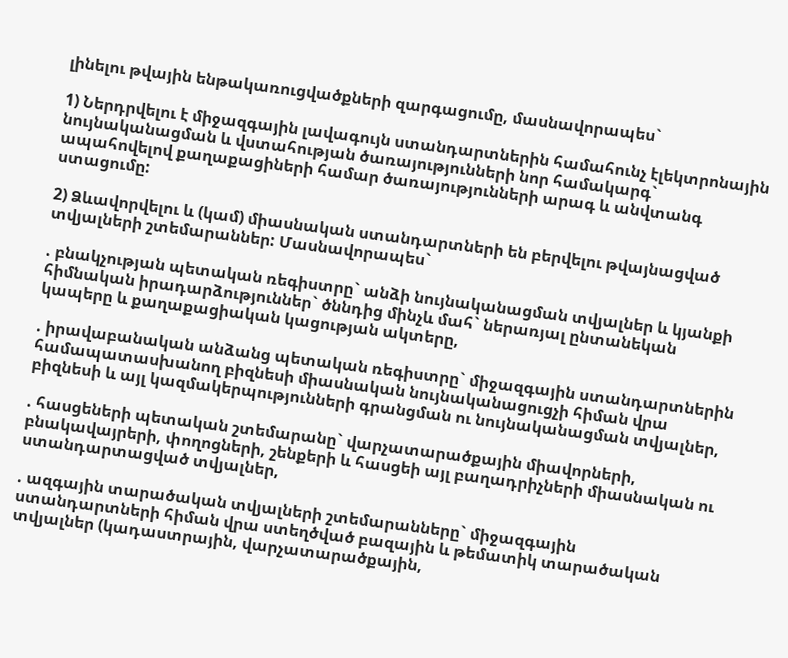լինելու թվային ենթակառուցվածքների զարգացումը, մասնավորապես`

1) Ներդրվելու է միջազգային լավագույն ստանդարտներին համահունչ էլեկտրոնային նույնականացման և վստահության ծառայությունների նոր համակարգ` ապահովելով քաղաքացիների համար ծառայությունների արագ և անվտանգ ստացումը:

2) Ձևավորվելու և (կամ) միասնական ստանդարտների են բերվելու թվայնացված տվյալների շտեմարաններ: Մասնավորապես`

. բնակչության պետական ռեգիստրը` անձի նույնականացման տվյալներ և կյանքի հիմնական իրադարձություններ` ծննդից մինչև մահ` ներառյալ ընտանեկան կապերը և քաղաքացիական կացության ակտերը,

. իրավաբանական անձանց պետական ռեգիստրը` միջազգային ստանդարտներին համապատասխանող բիզնեսի միասնական նույնականացուցչի հիման վրա բիզնեսի և այլ կազմակերպությունների գրանցման ու նույնականացման տվյալներ,

. հասցեների պետական շտեմարանը` վարչատարածքային միավորների, բնակավայրերի, փողոցների, շենքերի և հասցեի այլ բաղադրիչների միասնական ու ստանդարտացված տվյալներ,

. ազգային տարածական տվյալների շտեմարանները` միջազգային ստանդարտների հիման վրա ստեղծված բազային և թեմատիկ տարածական տվյալներ (կադաստրային, վարչատարածքային,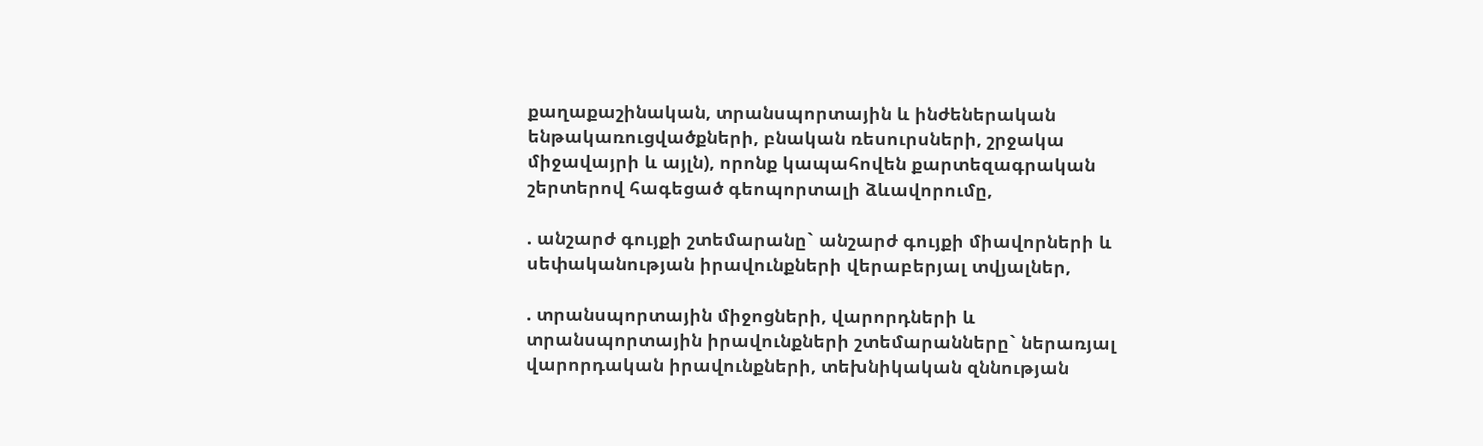քաղաքաշինական, տրանսպորտային և ինժեներական ենթակառուցվածքների, բնական ռեսուրսների, շրջակա միջավայրի և այլն), որոնք կապահովեն քարտեզագրական շերտերով հագեցած գեոպորտալի ձևավորումը,

. անշարժ գույքի շտեմարանը` անշարժ գույքի միավորների և սեփականության իրավունքների վերաբերյալ տվյալներ,

. տրանսպորտային միջոցների, վարորդների և տրանսպորտային իրավունքների շտեմարանները` ներառյալ վարորդական իրավունքների, տեխնիկական զննության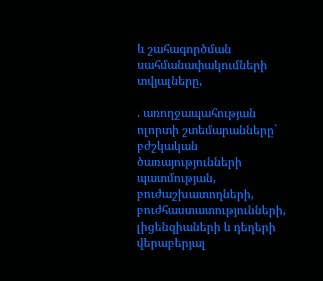և շահագործման սահմանափակումների տվյալները,

. առողջապահության ոլորտի շտեմարանները` բժշկական ծառայությունների պատմության, բուժաշխատողների, բուժհաստատությունների, լիցենզիաների և դեղերի վերաբերյալ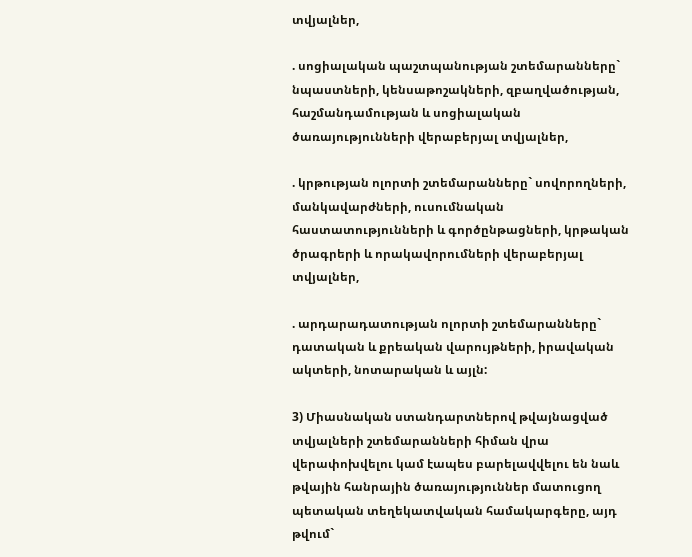տվյալներ,

. սոցիալական պաշտպանության շտեմարանները` նպաստների, կենսաթոշակների, զբաղվածության, հաշմանդամության և սոցիալական ծառայությունների վերաբերյալ տվյալներ,

. կրթության ոլորտի շտեմարանները` սովորողների, մանկավարժների, ուսումնական հաստատությունների և գործընթացների, կրթական ծրագրերի և որակավորումների վերաբերյալ տվյալներ,

. արդարադատության ոլորտի շտեմարանները` դատական և քրեական վարույթների, իրավական ակտերի, նոտարական և այլն:

3) Միասնական ստանդարտներով թվայնացված տվյալների շտեմարանների հիման վրա վերափոխվելու կամ էապես բարելավվելու են նաև թվային հանրային ծառայություններ մատուցող պետական տեղեկատվական համակարգերը, այդ թվում`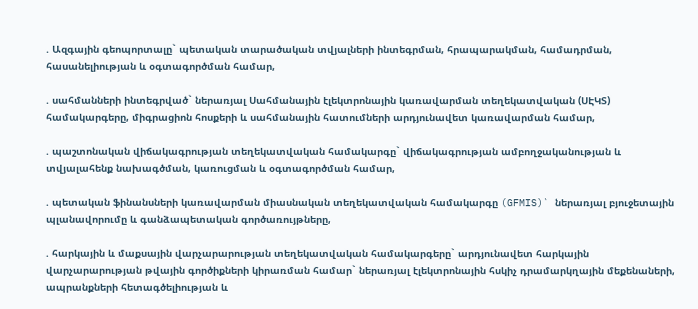. Ազգային գեոպորտալը` պետական տարածական տվյալների ինտեգրման, հրապարակման, համադրման, հասանելիության և օգտագործման համար,

. սահմանների ինտեգրված` ներառյալ Սահմանային էլեկտրոնային կառավարման տեղեկատվական (ՍԷԿՏ) համակարգերը, միգրացիոն հոսքերի և սահմանային հատումների արդյունավետ կառավարման համար,

. պաշտոնական վիճակագրության տեղեկատվական համակարգը` վիճակագրության ամբողջականության և տվյալահենք նախագծման, կառուցման և օգտագործման համար,

. պետական ֆինանսների կառավարման միասնական տեղեկատվական համակարգը (GFMIS)` ներառյալ բյուջետային պլանավորումը և գանձապետական գործառույթները,

. հարկային և մաքսային վարչարարության տեղեկատվական համակարգերը` արդյունավետ հարկային վարչարարության թվային գործիքների կիրառման համար` ներառյալ էլեկտրոնային հսկիչ դրամարկղային մեքենաների, ապրանքների հետագծելիության և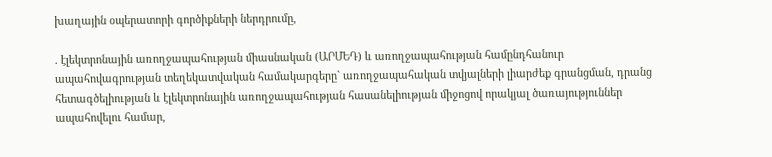խաղային օպերատորի գործիքների ներդրումը,

. էլեկտրոնային առողջապահության միասնական (ԱՐՄԵԴ) և առողջապահության համընդհանուր ապահովագրության տեղեկատվական համակարգերը` առողջապահական տվյալների լիարժեք գրանցման, դրանց հետագծելիության և էլեկտրոնային առողջապահության հասանելիության միջոցով որակյալ ծառայություններ ապահովելու համար,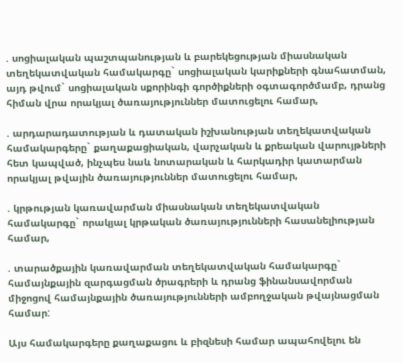. սոցիալական պաշտպանության և բարեկեցության միասնական տեղեկատվական համակարգը` սոցիալական կարիքների գնահատման, այդ թվում` սոցիալական սքորինգի գործիքների օգտագործմամբ, դրանց հիման վրա որակյալ ծառայություններ մատուցելու համար,

. արդարադատության և դատական իշխանության տեղեկատվական համակարգերը` քաղաքացիական, վարչական և քրեական վարույթների հետ կապված, ինչպես նաև նոտարական և հարկադիր կատարման որակյալ թվային ծառայություններ մատուցելու համար,

. կրթության կառավարման միասնական տեղեկատվական համակարգը` որակյալ կրթական ծառայությունների հասանելիության համար,

. տարածքային կառավարման տեղեկատվական համակարգը` համայնքային զարգացման ծրագրերի և դրանց ֆինանսավորման միջոցով համայնքային ծառայությունների ամբողջական թվայնացման համար:

Այս համակարգերը քաղաքացու և բիզնեսի համար ապահովելու են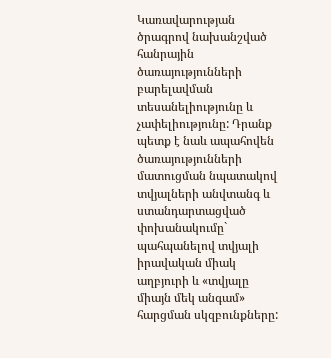Կառավարության ծրագրով նախանշված հանրային ծառայությունների բարելավման տեսանելիությունը և չափելիությունը: Դրանք պետք է նաև ապահովեն ծառայությունների մատուցման նպատակով տվյալների անվտանգ և ստանդարտացված փոխանակումը` պահպանելով տվյալի իրավական միակ աղբյուրի և «տվյալը միայն մեկ անգամ» հարցման սկզբունքները: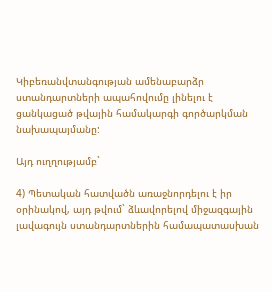Կիբեռանվտանգության ամենաբարձր ստանդարտների ապահովումը լինելու է ցանկացած թվային համակարգի գործարկման նախապայմանը:

Այդ ուղղությամբ`

4) Պետական հատվածն առաջնորդելու է իր օրինակով, այդ թվում` ձևավորելով միջազգային լավագույն ստանդարտներին համապատասխան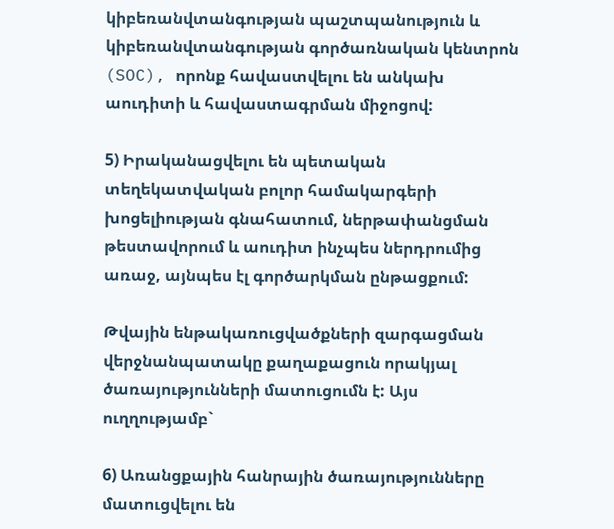կիբեռանվտանգության պաշտպանություն և կիբեռանվտանգության գործառնական կենտրոն (SOC), որոնք հավաստվելու են անկախ աուդիտի և հավաստագրման միջոցով:

5) Իրականացվելու են պետական տեղեկատվական բոլոր համակարգերի խոցելիության գնահատում, ներթափանցման թեստավորում և աուդիտ ինչպես ներդրումից առաջ, այնպես էլ գործարկման ընթացքում:

Թվային ենթակառուցվածքների զարգացման վերջնանպատակը քաղաքացուն որակյալ ծառայությունների մատուցումն է: Այս ուղղությամբ`

6) Առանցքային հանրային ծառայությունները մատուցվելու են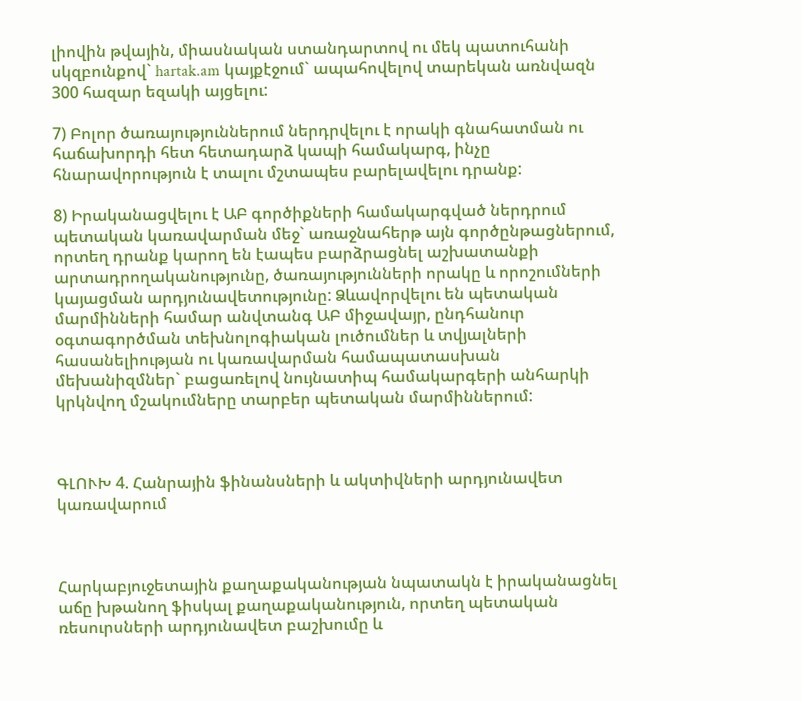լիովին թվային, միասնական ստանդարտով ու մեկ պատուհանի սկզբունքով` hartak.am կայքէջում` ապահովելով տարեկան առնվազն 300 հազար եզակի այցելու:

7) Բոլոր ծառայություններում ներդրվելու է որակի գնահատման ու հաճախորդի հետ հետադարձ կապի համակարգ, ինչը հնարավորություն է տալու մշտապես բարելավելու դրանք:

8) Իրականացվելու է ԱԲ գործիքների համակարգված ներդրում պետական կառավարման մեջ` առաջնահերթ այն գործընթացներում, որտեղ դրանք կարող են էապես բարձրացնել աշխատանքի արտադրողականությունը, ծառայությունների որակը և որոշումների կայացման արդյունավետությունը: Ձևավորվելու են պետական մարմինների համար անվտանգ ԱԲ միջավայր, ընդհանուր օգտագործման տեխնոլոգիական լուծումներ և տվյալների հասանելիության ու կառավարման համապատասխան մեխանիզմներ` բացառելով նույնատիպ համակարգերի անհարկի կրկնվող մշակումները տարբեր պետական մարմիններում:



ԳԼՈՒԽ 4. Հանրային ֆինանսների և ակտիվների արդյունավետ կառավարում



Հարկաբյուջետային քաղաքականության նպատակն է իրականացնել աճը խթանող ֆիսկալ քաղաքականություն, որտեղ պետական ռեսուրսների արդյունավետ բաշխումը և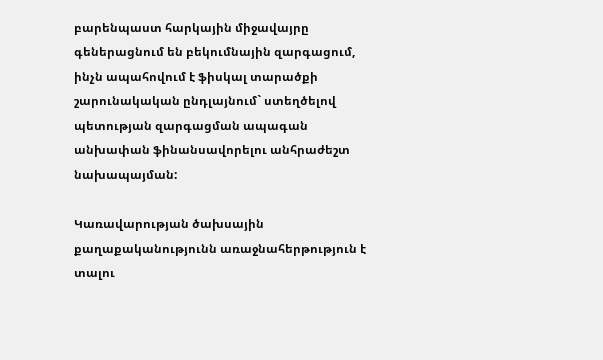բարենպաստ հարկային միջավայրը գեներացնում են բեկումնային զարգացում, ինչն ապահովում է ֆիսկալ տարածքի շարունակական ընդլայնում` ստեղծելով պետության զարգացման ապագան անխափան ֆինանսավորելու անհրաժեշտ նախապայման:

Կառավարության ծախսային քաղաքականությունն առաջնահերթություն է տալու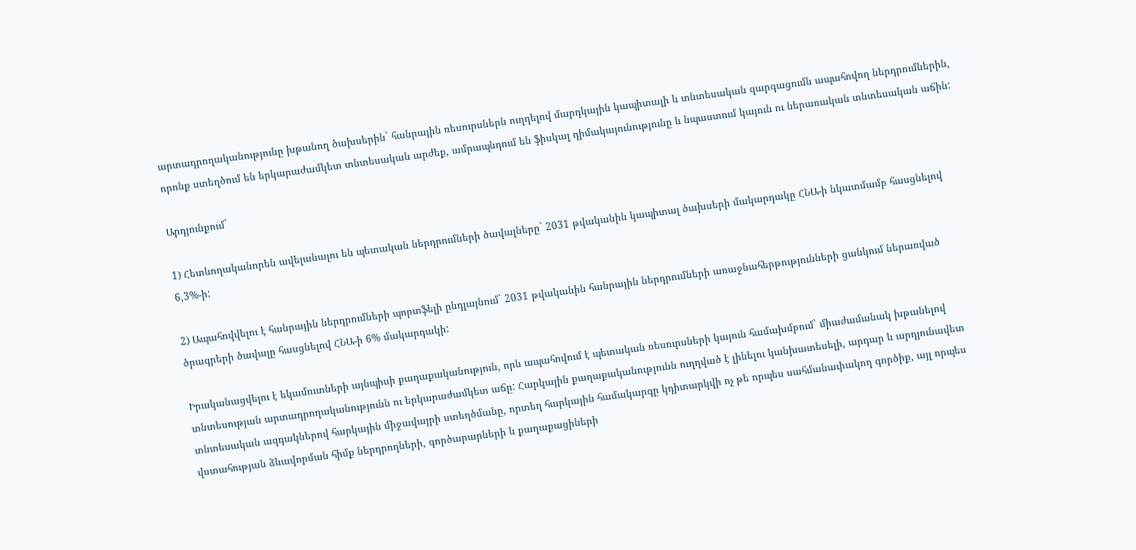արտադրողականությունը խթանող ծախսերին` հանրային ռեսուրսներն ուղղելով մարդկային կապիտալի և տնտեսական զարգացումն ապահովող ներդրումներին, որոնք ստեղծում են երկարաժամկետ տնտեսական արժեք, ամրապնդում են ֆիսկալ դիմակայունությունը և նպաստում կայուն ու ներառական տնտեսական աճին:

Արդյունքում`

1) Հետևողականորեն ավելանալու են պետական ներդրումների ծավալները` 2031 թվականին կապիտալ ծախսերի մակարդակը ՀՆԱ-ի նկատմամբ հասցնելով 6,3%-ի:

2) Ապահովվելու է հանրային ներդրումների պորտֆելի ընդլայնում` 2031 թվականին հանրային ներդրումների առաջնահերթությունների ցանկում ներառված ծրագրերի ծավալը հասցնելով ՀՆԱ-ի 6% մակարդակի:

Իրականացվելու է եկամուտների այնպիսի քաղաքականություն, որն ապահովում է պետական ռեսուրսների կայուն համախմբում` միաժամանակ խթանելով տնտեսության արտադրողականությունն ու երկարաժամկետ աճը: Հարկային քաղաքականությունն ուղղված է լինելու կանխատեսելի, արդար և արդյունավետ տնտեսական ազդակներով հարկային միջավայրի ստեղծմանը, որտեղ հարկային համակարգը կդիտարկվի ոչ թե որպես սահմանափակող գործիք, այլ որպես վստահության ձևավորման հիմք ներդրողների, գործարարների և քաղաքացիների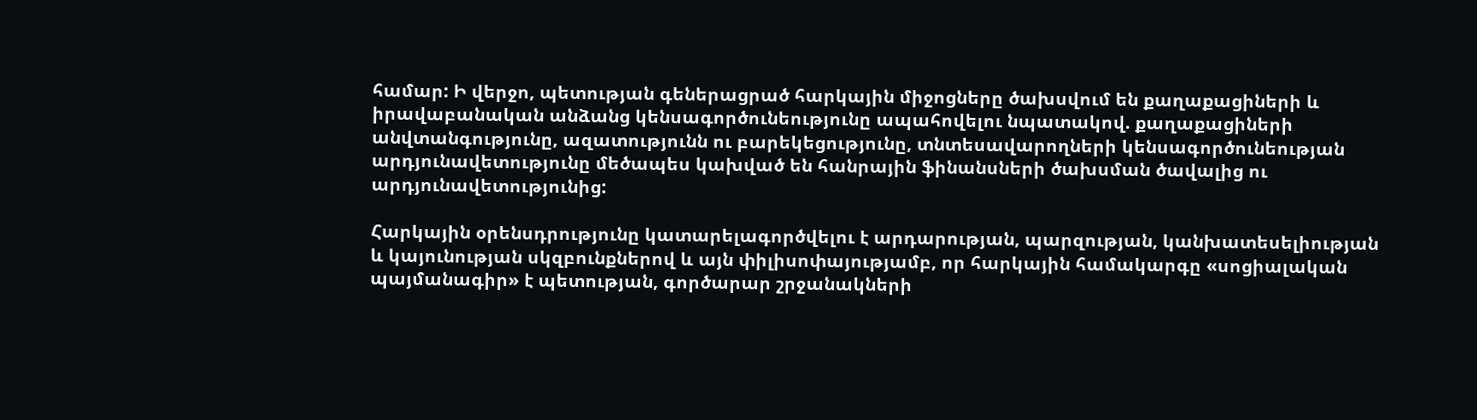համար: Ի վերջո, պետության գեներացրած հարկային միջոցները ծախսվում են քաղաքացիների և իրավաբանական անձանց կենսագործունեությունը ապահովելու նպատակով. քաղաքացիների անվտանգությունը, ազատությունն ու բարեկեցությունը, տնտեսավարողների կենսագործունեության արդյունավետությունը մեծապես կախված են հանրային ֆինանսների ծախսման ծավալից ու արդյունավետությունից:

Հարկային օրենսդրությունը կատարելագործվելու է արդարության, պարզության, կանխատեսելիության և կայունության սկզբունքներով և այն փիլիսոփայությամբ, որ հարկային համակարգը «սոցիալական պայմանագիր» է պետության, գործարար շրջանակների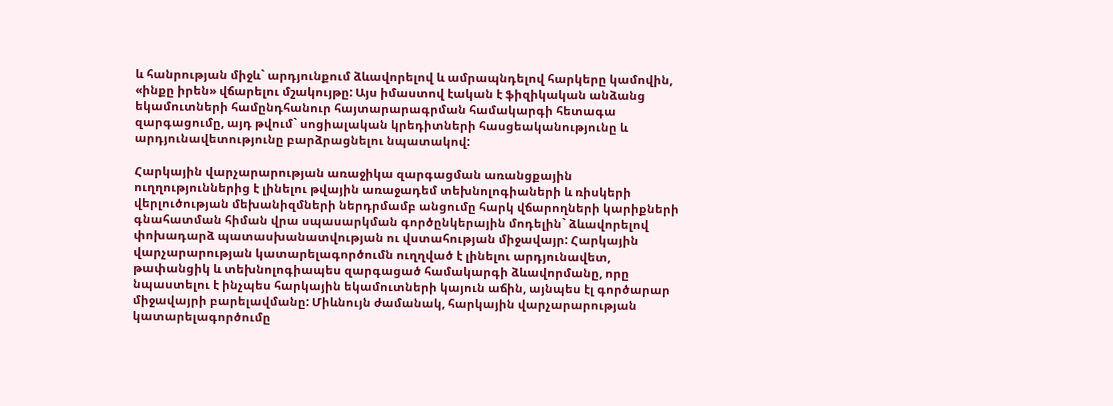և հանրության միջև` արդյունքում ձևավորելով և ամրապնդելով հարկերը կամովին, «ինքը իրեն» վճարելու մշակույթը: Այս իմաստով էական է ֆիզիկական անձանց եկամուտների համընդհանուր հայտարարագրման համակարգի հետագա զարգացումը, այդ թվում` սոցիալական կրեդիտների հասցեականությունը և արդյունավետությունը բարձրացնելու նպատակով:

Հարկային վարչարարության առաջիկա զարգացման առանցքային ուղղություններից է լինելու թվային առաջադեմ տեխնոլոգիաների և ռիսկերի վերլուծության մեխանիզմների ներդրմամբ անցումը հարկ վճարողների կարիքների գնահատման հիման վրա սպասարկման գործընկերային մոդելին` ձևավորելով փոխադարձ պատասխանատվության ու վստահության միջավայր: Հարկային վարչարարության կատարելագործումն ուղղված է լինելու արդյունավետ, թափանցիկ և տեխնոլոգիապես զարգացած համակարգի ձևավորմանը, որը նպաստելու է ինչպես հարկային եկամուտների կայուն աճին, այնպես էլ գործարար միջավայրի բարելավմանը: Միևնույն ժամանակ, հարկային վարչարարության կատարելագործումը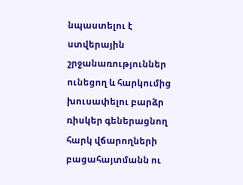նպաստելու է ստվերային շրջանառություններ ունեցող և հարկումից խուսափելու բարձր ռիսկեր գեներացնող հարկ վճարողների բացահայտմանն ու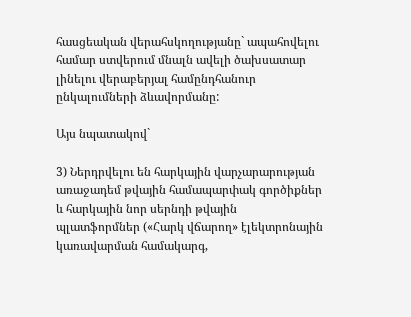հասցեական վերահսկողությանը` ապահովելու համար ստվերում մնալն ավելի ծախսատար լինելու վերաբերյալ համընդհանուր ընկալումների ձևավորմանը:

Այս նպատակով`

3) Ներդրվելու են հարկային վարչարարության առաջադեմ թվային համապարփակ գործիքներ և հարկային նոր սերնդի թվային պլատֆորմներ («Հարկ վճարող» էլեկտրոնային կառավարման համակարգ,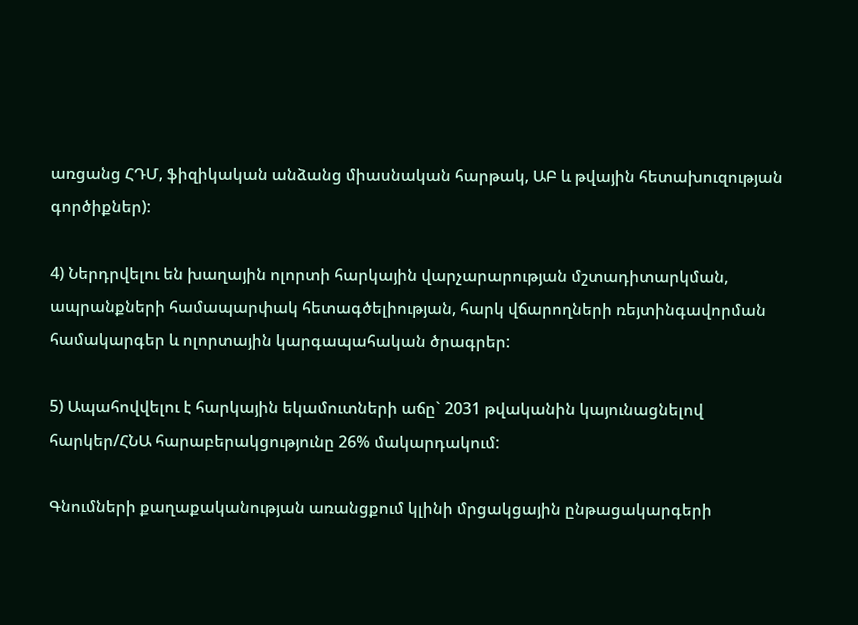առցանց ՀԴՄ, ֆիզիկական անձանց միասնական հարթակ, ԱԲ և թվային հետախուզության գործիքներ):

4) Ներդրվելու են խաղային ոլորտի հարկային վարչարարության մշտադիտարկման, ապրանքների համապարփակ հետագծելիության, հարկ վճարողների ռեյտինգավորման համակարգեր և ոլորտային կարգապահական ծրագրեր:

5) Ապահովվելու է հարկային եկամուտների աճը` 2031 թվականին կայունացնելով հարկեր/ՀՆԱ հարաբերակցությունը 26% մակարդակում:

Գնումների քաղաքականության առանցքում կլինի մրցակցային ընթացակարգերի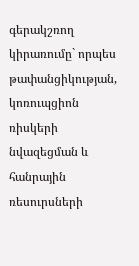գերակշռող կիրառումը` որպես թափանցիկության, կոռուպցիոն ռիսկերի նվազեցման և հանրային ռեսուրսների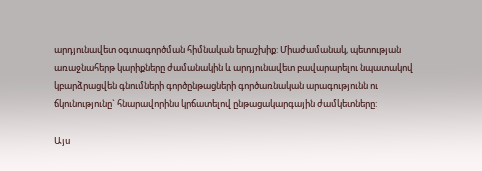արդյունավետ օգտագործման հիմնական երաշխիք: Միաժամանակ, պետության առաջնահերթ կարիքները ժամանակին և արդյունավետ բավարարելու նպատակով կբարձրացվեն գնումների գործընթացների գործառնական արագությունն ու ճկունությունը` հնարավորինս կրճատելով ընթացակարգային ժամկետները:

Այս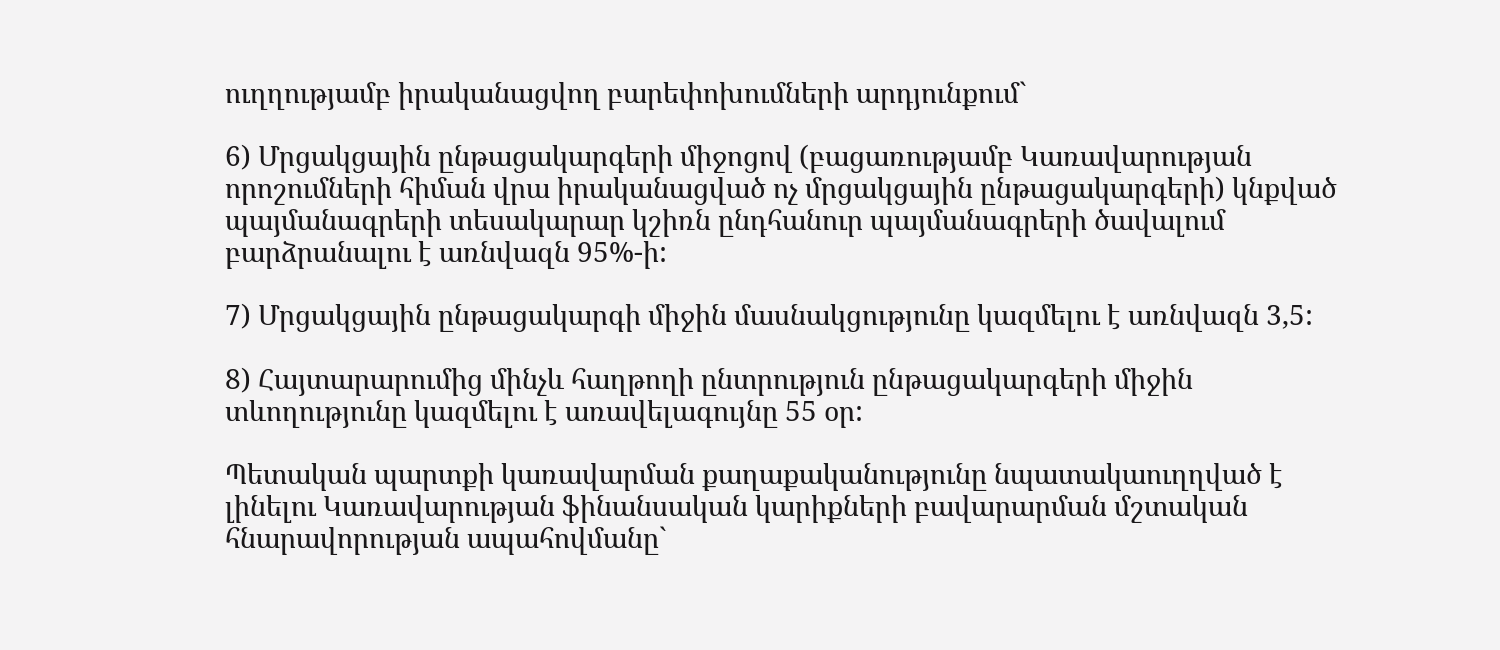ուղղությամբ իրականացվող բարեփոխումների արդյունքում`

6) Մրցակցային ընթացակարգերի միջոցով (բացառությամբ Կառավարության որոշումների հիման վրա իրականացված ոչ մրցակցային ընթացակարգերի) կնքված պայմանագրերի տեսակարար կշիռն ընդհանուր պայմանագրերի ծավալում բարձրանալու է առնվազն 95%-ի:

7) Մրցակցային ընթացակարգի միջին մասնակցությունը կազմելու է առնվազն 3,5:

8) Հայտարարումից մինչև հաղթողի ընտրություն ընթացակարգերի միջին տևողությունը կազմելու է առավելագույնը 55 օր:

Պետական պարտքի կառավարման քաղաքականությունը նպատակաուղղված է լինելու Կառավարության ֆինանսական կարիքների բավարարման մշտական հնարավորության ապահովմանը`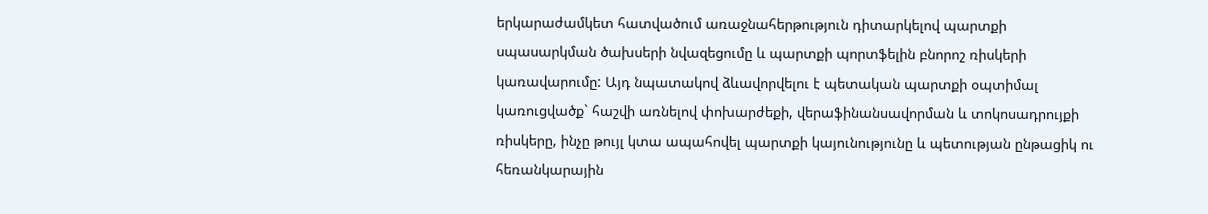երկարաժամկետ հատվածում առաջնահերթություն դիտարկելով պարտքի սպասարկման ծախսերի նվազեցումը և պարտքի պորտֆելին բնորոշ ռիսկերի կառավարումը: Այդ նպատակով ձևավորվելու է պետական պարտքի օպտիմալ կառուցվածք` հաշվի առնելով փոխարժեքի, վերաֆինանսավորման և տոկոսադրույքի ռիսկերը, ինչը թույլ կտա ապահովել պարտքի կայունությունը և պետության ընթացիկ ու հեռանկարային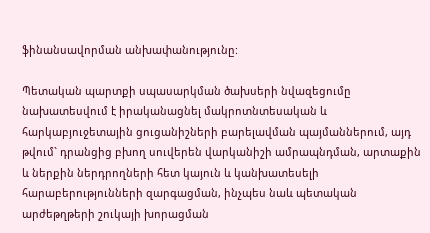ֆինանսավորման անխափանությունը:

Պետական պարտքի սպասարկման ծախսերի նվազեցումը նախատեսվում է իրականացնել մակրոտնտեսական և հարկաբյուջետային ցուցանիշների բարելավման պայմաններում, այդ թվում` դրանցից բխող սուվերեն վարկանիշի ամրապնդման, արտաքին և ներքին ներդրողների հետ կայուն և կանխատեսելի հարաբերությունների զարգացման, ինչպես նաև պետական արժեթղթերի շուկայի խորացման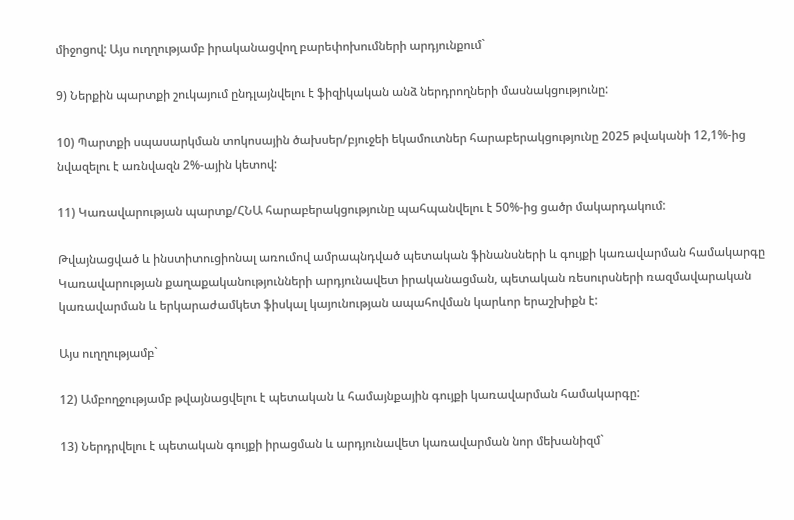միջոցով: Այս ուղղությամբ իրականացվող բարեփոխումների արդյունքում`

9) Ներքին պարտքի շուկայում ընդլայնվելու է ֆիզիկական անձ ներդրողների մասնակցությունը:

10) Պարտքի սպասարկման տոկոսային ծախսեր/բյուջեի եկամուտներ հարաբերակցությունը 2025 թվականի 12,1%-ից նվազելու է առնվազն 2%-ային կետով:

11) Կառավարության պարտք/ՀՆԱ հարաբերակցությունը պահպանվելու է 50%-ից ցածր մակարդակում:

Թվայնացված և ինստիտուցիոնալ առումով ամրապնդված պետական ֆինանսների և գույքի կառավարման համակարգը Կառավարության քաղաքականությունների արդյունավետ իրականացման, պետական ռեսուրսների ռազմավարական կառավարման և երկարաժամկետ ֆիսկալ կայունության ապահովման կարևոր երաշխիքն է:

Այս ուղղությամբ`

12) Ամբողջությամբ թվայնացվելու է պետական և համայնքային գույքի կառավարման համակարգը:

13) Ներդրվելու է պետական գույքի իրացման և արդյունավետ կառավարման նոր մեխանիզմ`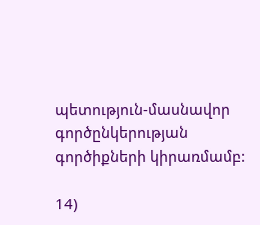պետություն-մասնավոր գործընկերության գործիքների կիրառմամբ:

14)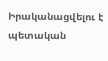Իրականացվելու է պետական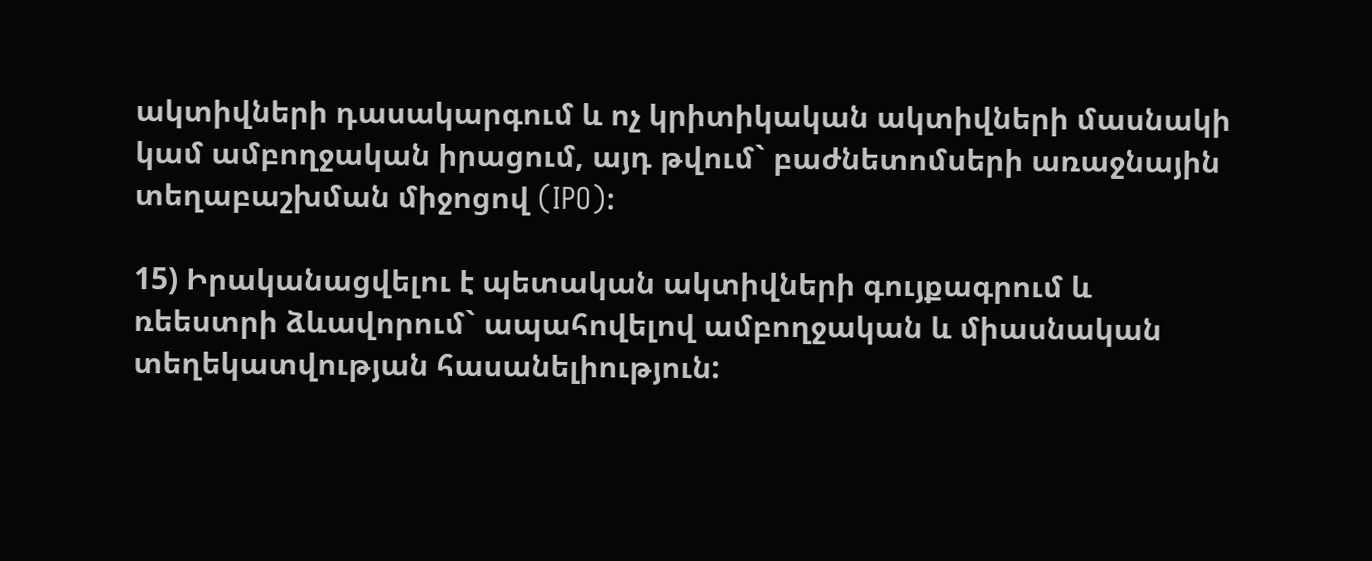ակտիվների դասակարգում և ոչ կրիտիկական ակտիվների մասնակի կամ ամբողջական իրացում, այդ թվում` բաժնետոմսերի առաջնային տեղաբաշխման միջոցով (IPO):

15) Իրականացվելու է պետական ակտիվների գույքագրում և ռեեստրի ձևավորում` ապահովելով ամբողջական և միասնական տեղեկատվության հասանելիություն: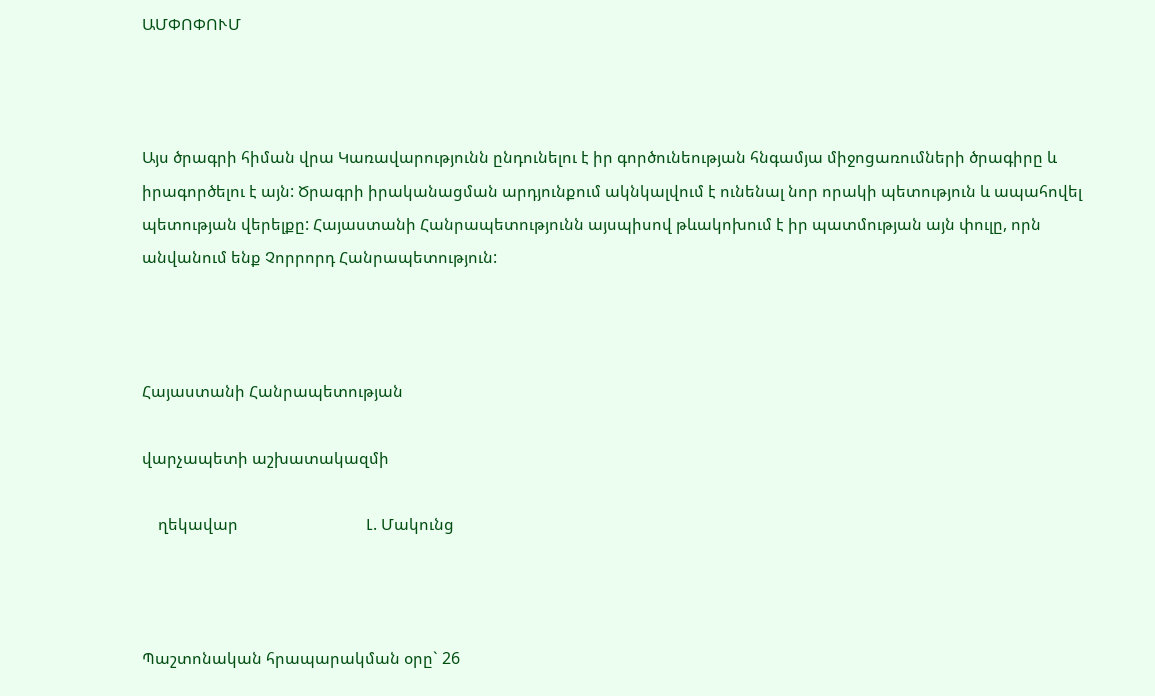ԱՄՓՈՓՈՒՄ



Այս ծրագրի հիման վրա Կառավարությունն ընդունելու է իր գործունեության հնգամյա միջոցառումների ծրագիրը և իրագործելու է այն: Ծրագրի իրականացման արդյունքում ակնկալվում է ունենալ նոր որակի պետություն և ապահովել պետության վերելքը: Հայաստանի Հանրապետությունն այսպիսով թևակոխում է իր պատմության այն փուլը, որն անվանում ենք Չորրորդ Հանրապետություն:



Հայաստանի Հանրապետության

վարչապետի աշխատակազմի

    ղեկավար                                Լ. Մակունց



Պաշտոնական հրապարակման օրը` 26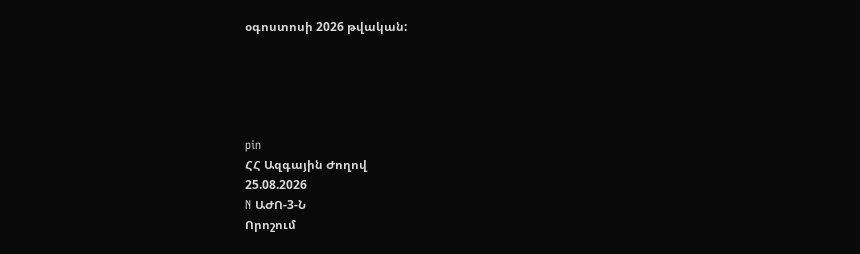օգոստոսի 2026 թվական:





pin
ՀՀ Ազգային Ժողով
25.08.2026
N ԱԺՈ-3-Ն
Որոշում